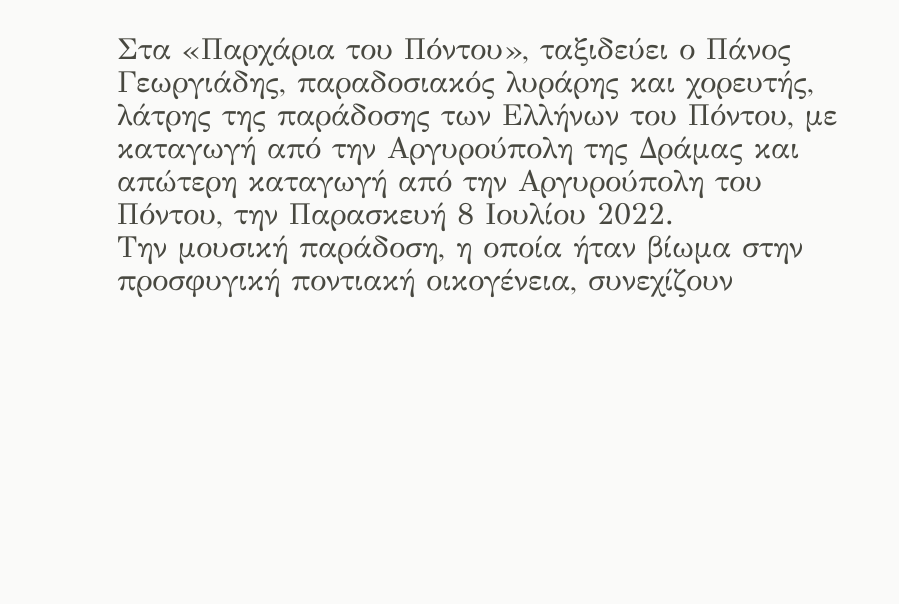Στα «Παρχάρια του Πόντου», ταξιδεύει ο Πάνος Γεωργιάδης, παραδοσιακός λυράρης και χορευτής, λάτρης της παράδοσης των Ελλήνων του Πόντου, με καταγωγή από την Αργυρούπολη της Δράμας και απώτερη καταγωγή από την Αργυρούπολη του Πόντου, την Παρασκευή 8 Ιουλίου 2022.
Την μουσική παράδοση, η οποία ήταν βίωμα στην προσφυγική ποντιακή οικογένεια, συνεχίζουν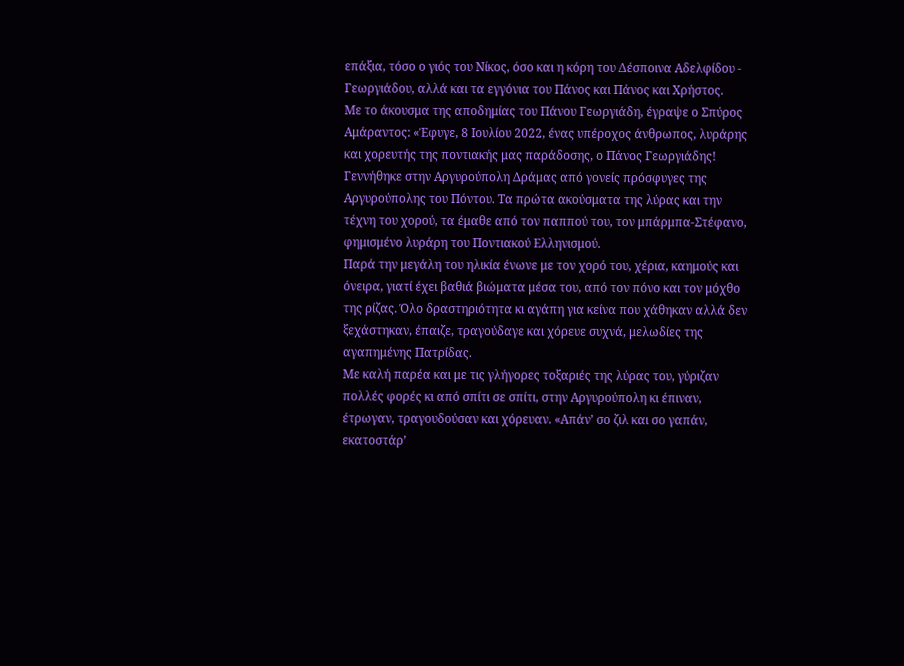επάξια, τόσο ο γιός του Νίκος, όσο και η κόρη του Δέσποινα Αδελφίδου - Γεωργιάδου, αλλά και τα εγγόνια του Πάνος και Πάνος και Χρήστος.
Με το άκουσμα της αποδημίας του Πάνου Γεωργιάδη, έγραψε ο Σπύρος Αμάραντος: «Έφυγε, 8 Ιουλίου 2022, ένας υπέροχος άνθρωπος, λυράρης και χορευτής της ποντιακής μας παράδοσης, ο Πάνος Γεωργιάδης! Γεννήθηκε στην Αργυρούπολη Δράμας από γονείς πρόσφυγες της Αργυρούπολης του Πόντου. Τα πρώτα ακούσματα της λύρας και την τέχνη του χορού, τα έμαθε από τον παππού του, τον μπάρμπα-Στέφανο, φημισμένο λυράρη του Ποντιακού Ελληνισμού.
Παρά την μεγάλη του ηλικία ένωνε με τον χορό του, χέρια, καημούς και όνειρα, γιατί έχει βαθιά βιώματα μέσα του, από τον πόνο και τον μόχθο της ρίζας. Όλο δραστηριότητα κι αγάπη για κείνα που χάθηκαν αλλά δεν ξεχάστηκαν, έπαιζε, τραγούδαγε και χόρευε συχνά, μελωδίες της αγαπημένης Πατρίδας.
Με καλή παρέα και με τις γλήγορες τοξαριές της λύρας του, γύριζαν πολλές φορές κι από σπίτι σε σπίτι, στην Αργυρούπολη κι έπιναν, έτρωγαν, τραγουδούσαν και χόρευαν. «Απάν’ σο ζιλ και σο γαπάν, εκατοστάρ’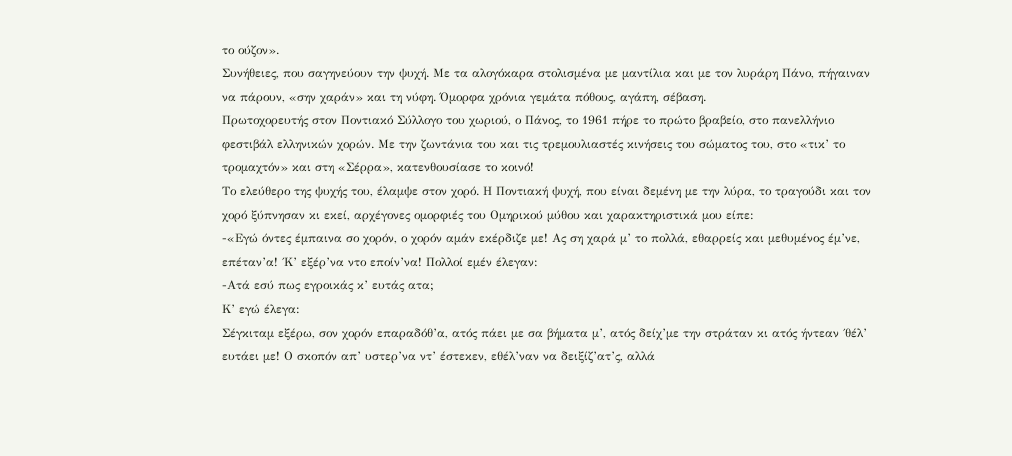το ούζον».
Συνήθειες, που σαγηνεύουν την ψυχή. Με τα αλογόκαρα στολισμένα με μαντίλια και με τον λυράρη Πάνο, πήγαιναν να πάρουν, «σην χαράν» και τη νύφη. Όμορφα χρόνια γεμάτα πόθους, αγάπη, σέβαση.
Πρωτοχορευτής στον Ποντιακό Σύλλογο του χωριού, ο Πάνος, το 1961 πήρε το πρώτο βραβείο, στο πανελλήνιο φεστιβάλ ελληνικών χορών. Με την ζωντάνια του και τις τρεμουλιαστές κινήσεις του σώματος του, στο «τικ’ το τρομαχτόν» και στη «Σέρρα», κατενθουσίασε το κοινό!
Το ελεύθερο της ψυχής του, έλαμψε στον χορό. Η Ποντιακή ψυχή, που είναι δεμένη με την λύρα, το τραγούδι και τον χορό ξύπνησαν κι εκεί, αρχέγονες ομορφιές του Ομηρικού μύθου και χαρακτηριστικά μου είπε:
-«Εγώ όντες έμπαινα σο χορόν, ο χορόν αμάν εκέρδιζε με! Ας ση χαρά μ’ το πολλά, εθαρρείς και μεθυμένος έμ’νε, επέταν’α! ΄Κ’ εξέρ’να ντο εποίν’να! Πολλοί εμέν έλεγαν:
-Ατά εσύ πως εγροικάς κ’ ευτάς ατα;
Κ’ εγώ έλεγα:
Σέγκιταμ εξέρω, σον χορόν επαραδόθ’α, ατός πάει με σα βήματα μ’, ατός δείχ’με την στράταν κι ατός ήντεαν ΄θέλ’ ευτάει με! Ο σκοπόν απ’ υστερ’να ντ’ έστεκεν, εθέλ’ναν να δειξίζ’ατ’ς, αλλά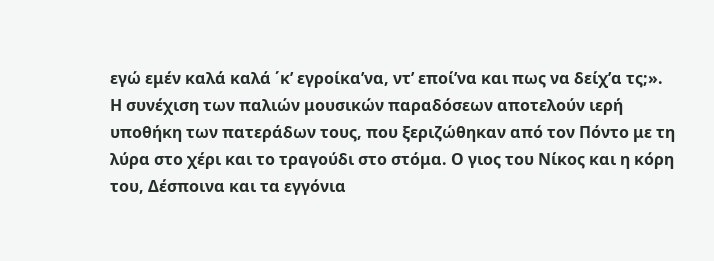εγώ εμέν καλά καλά ΄κ’ εγροίκα’να, ντ’ εποί’να και πως να δείχ’α τς;».
Η συνέχιση των παλιών μουσικών παραδόσεων αποτελούν ιερή υποθήκη των πατεράδων τους, που ξεριζώθηκαν από τον Πόντο με τη λύρα στο χέρι και το τραγούδι στο στόμα. Ο γιος του Νίκος και η κόρη του, Δέσποινα και τα εγγόνια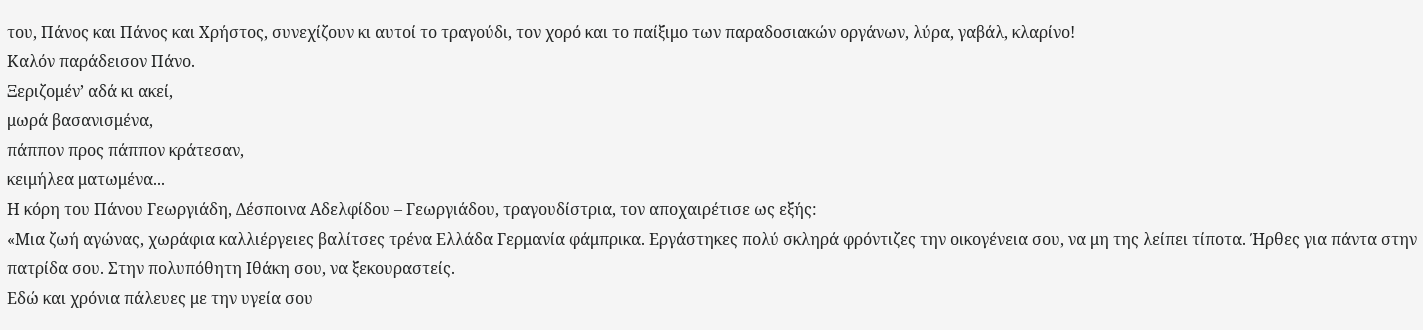του, Πάνος και Πάνος και Χρήστος, συνεχίζουν κι αυτοί το τραγούδι, τον χορό και το παίξιμο των παραδοσιακών οργάνων, λύρα, γαβάλ, κλαρίνο!
Καλόν παράδεισον Πάνο.
Ξεριζομέν’ αδά κι ακεί,
μωρά βασανισμένα,
πάππον προς πάππον κράτεσαν,
κειμήλεα ματωμένα...
Η κόρη του Πάνου Γεωργιάδη, Δέσποινα Αδελφίδου – Γεωργιάδου, τραγουδίστρια, τον αποχαιρέτισε ως εξής:
«Μια ζωή αγώνας, χωράφια καλλιέργειες βαλίτσες τρένα Ελλάδα Γερμανία φάμπρικα. Εργάστηκες πολύ σκληρά φρόντιζες την οικογένεια σου, να μη της λείπει τίποτα. Ήρθες για πάντα στην πατρίδα σου. Στην πολυπόθητη Ιθάκη σου, να ξεκουραστείς.
Εδώ και χρόνια πάλευες με την υγεία σου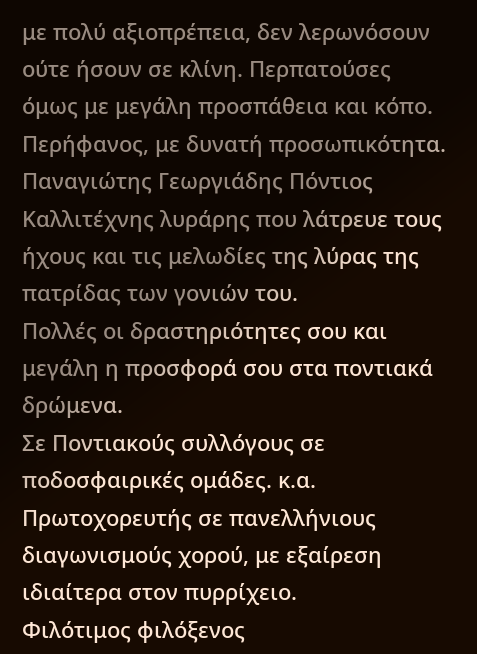με πολύ αξιοπρέπεια, δεν λερωνόσουν ούτε ήσουν σε κλίνη. Περπατούσες όμως με μεγάλη προσπάθεια και κόπο.
Περήφανος, με δυνατή προσωπικότητα.
Παναγιώτης Γεωργιάδης Πόντιος Καλλιτέχνης λυράρης που λάτρευε τους ήχους και τις μελωδίες της λύρας της πατρίδας των γονιών του.
Πολλές οι δραστηριότητες σου και μεγάλη η προσφορά σου στα ποντιακά δρώμενα.
Σε Ποντιακούς συλλόγους σε ποδοσφαιρικές ομάδες. κ.α.
Πρωτοχορευτής σε πανελλήνιους διαγωνισμούς χορού, με εξαίρεση ιδιαίτερα στον πυρρίχειο.
Φιλότιμος φιλόξενος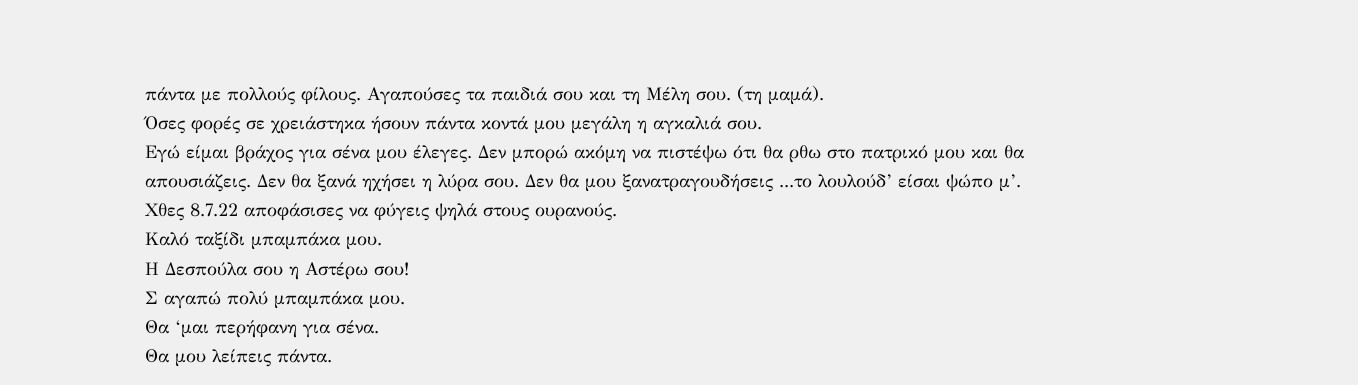πάντα με πολλούς φίλους. Αγαπούσες τα παιδιά σου και τη Μέλη σου. (τη μαμά).
Όσες φορές σε χρειάστηκα ήσουν πάντα κοντά μου μεγάλη η αγκαλιά σου.
Εγώ είμαι βράχος για σένα μου έλεγες. Δεν μπορώ ακόμη να πιστέψω ότι θα ρθω στο πατρικό μου και θα απουσιάζεις. Δεν θα ξανά ηχήσει η λύρα σου. Δεν θα μου ξανατραγουδήσεις ...το λουλούδ’ είσαι ψώπο μ’.
Χθες 8.7.22 αποφάσισες να φύγεις ψηλά στους ουρανούς.
Καλό ταξίδι μπαμπάκα μου.
Η Δεσπούλα σου η Αστέρω σου!
Σ αγαπώ πολύ μπαμπάκα μου.
Θα ‘μαι περήφανη για σένα.
Θα μου λείπεις πάντα.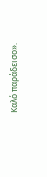Καλό παράδεισο».